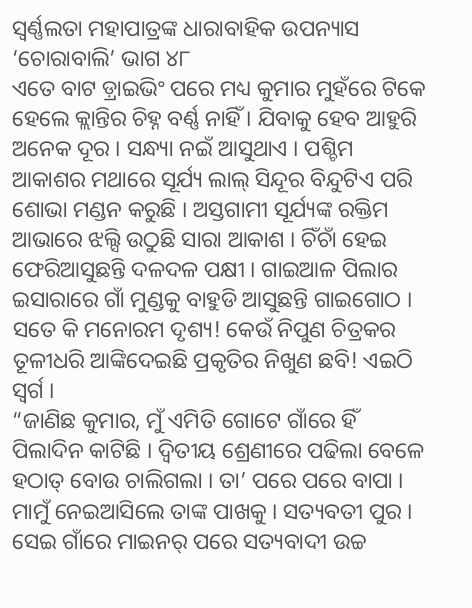ସ୍ଵର୍ଣ୍ଣଲତା ମହାପାତ୍ରଙ୍କ ଧାରାବାହିକ ଉପନ୍ୟାସ ‘ଚୋରାବାଲି’ ଭାଗ ୪୮
ଏତେ ବାଟ ଡ଼୍ରାଇଭିଂ ପରେ ମଧ୍ୟ କୁମାର ମୁହଁରେ ଟିକେ ହେଲେ କ୍ଲାନ୍ତିର ଚିହ୍ନ ବର୍ଣ୍ଣ ନାହିଁ । ଯିବାକୁ ହେବ ଆହୁରି ଅନେକ ଦୂର । ସନ୍ଧ୍ୟା ନଇଁ ଆସୁଥାଏ । ପଶ୍ଚିମ ଆକାଶର ମଥାରେ ସୂର୍ଯ୍ୟ ଲାଲ୍ ସିନ୍ଦୂର ବିନ୍ଦୁଟିଏ ପରି ଶୋଭା ମଣ୍ଡନ କରୁଛି । ଅସ୍ତଗାମୀ ସୂର୍ଯ୍ୟଙ୍କ ରକ୍ତିମ ଆଭାରେ ଝଲ୍ସି ଉଠୁଛି ସାରା ଆକାଶ । ଚିଁଚାଁ ହେଇ ଫେରିଆସୁଛନ୍ତି ଦଳଦଳ ପକ୍ଷୀ । ଗାଇଆଳ ପିଲାର ଇସାରାରେ ଗାଁ ମୁଣ୍ଡକୁ ବାହୁଡି ଆସୁଛନ୍ତି ଗାଇଗୋଠ । ସତେ କି ମନୋରମ ଦୃଶ୍ୟ! କେଉଁ ନିପୁଣ ଚିତ୍ରକର ତୂଳୀଧରି ଆଙ୍କିଦେଇଛି ପ୍ରକୃତିର ନିଖୁଣ ଛବି! ଏଇଠି ସ୍ୱର୍ଗ ।
“ଜାଣିଛ କୁମାର, ମୁଁ ଏମିତି ଗୋଟେ ଗାଁରେ ହିଁ ପିଲାଦିନ କାଟିଛି । ଦ୍ୱିତୀୟ ଶ୍ରେଣୀରେ ପଢିଲା ବେଳେ ହଠାତ୍ ବୋଉ ଚାଲିଗଲା । ତା’ ପରେ ପରେ ବାପା । ମାମୁଁ ନେଇଆସିଲେ ତାଙ୍କ ପାଖକୁ । ସତ୍ୟବତୀ ପୁର । ସେଇ ଗାଁରେ ମାଇନର୍ ପରେ ସତ୍ୟବାଦୀ ଉଚ୍ଚ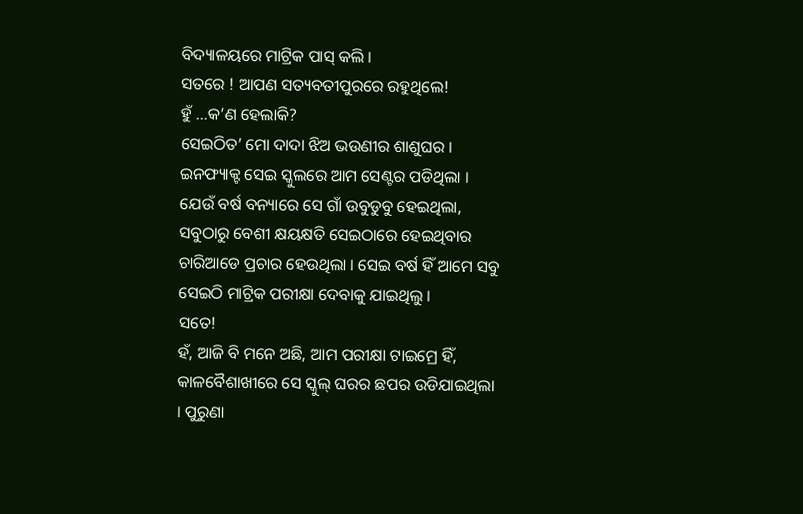ବିଦ୍ୟାଳୟରେ ମାଟ୍ରିକ ପାସ୍ କଲି ।
ସତରେ ! ଆପଣ ସତ୍ୟବତୀପୁରରେ ରହୁଥିଲେ!
ହୁଁ …କ’ଣ ହେଲାକି?
ସେଇଠିତ’ ମୋ ଦାଦା ଝିଅ ଭଉଣୀର ଶାଶୁଘର । ଇନଫ୍ୟାକ୍ଟ ସେଇ ସ୍କୁଲରେ ଆମ ସେଣ୍ଟର ପଡିଥିଲା । ଯେଉଁ ବର୍ଷ ବନ୍ୟାରେ ସେ ଗାଁ ଉବୁଡୁବୁ ହେଇଥିଲା, ସବୁଠାରୁ ବେଶୀ କ୍ଷୟକ୍ଷତି ସେଇଠାରେ ହେଇଥିବାର ଚାରିଆଡେ ପ୍ରଚାର ହେଉଥିଲା । ସେଇ ବର୍ଷ ହିଁ ଆମେ ସବୁ ସେଇଠି ମାଟ୍ରିକ ପରୀକ୍ଷା ଦେବାକୁ ଯାଇଥିଲୁ ।
ସତେ!
ହଁ, ଆଜି ବି ମନେ ଅଛି, ଆମ ପରୀକ୍ଷା ଟାଇମ୍ରେ ହିଁ, କାଳବୈଶାଖୀରେ ସେ ସ୍କୁଲ୍ ଘରର ଛପର ଉଡିଯାଇଥିଲା । ପୁରୁଣା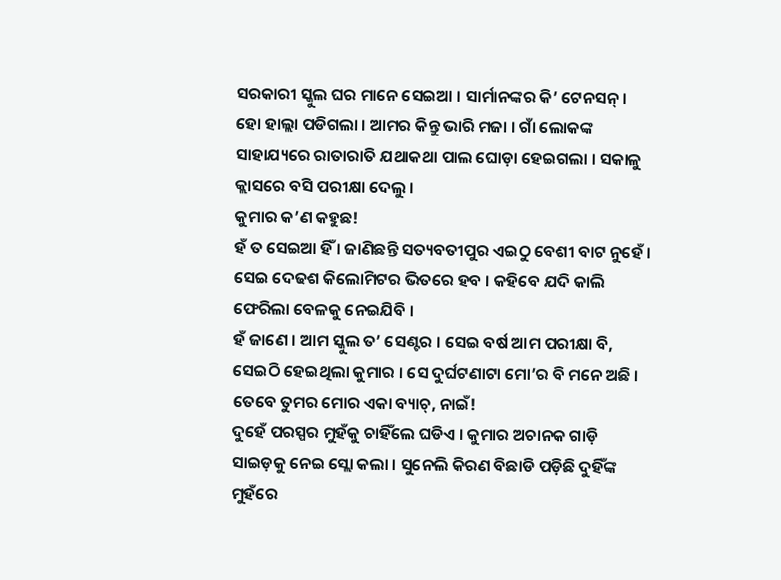ସରକାରୀ ସ୍କୁଲ ଘର ମାନେ ସେଇଆ । ସାର୍ମାନଙ୍କର କି’ ଟେନସନ୍ । ହୋ ହାଲ୍ଲା ପଡିଗଲା । ଆମର କିନ୍ତୁ ଭାରି ମଜା । ଗାଁ ଲୋକଙ୍କ ସାହାଯ୍ୟରେ ରାତାରାତି ଯଥାକଥା ପାଲ ଘୋଡ଼ା ହେଇଗଲା । ସକାଳୁ କ୍ଲାସରେ ବସି ପରୀକ୍ଷା ଦେଲୁ ।
କୁମାର କ’ଣ କହୁଛ!
ହଁ ତ ସେଇଆ ହିଁ । ଜାଣିଛନ୍ତି ସତ୍ୟବତୀପୁର ଏଇଠୁ ବେଶୀ ବାଟ ନୁହେଁ । ସେଇ ଦେଢଶ କିଲୋମିଟର ଭିତରେ ହବ । କହିବେ ଯଦି କାଲି ଫେରିଲା ବେଳକୁ ନେଇଯିବି ।
ହଁ ଜାଣେ । ଆମ ସ୍କୁଲ ତ’ ସେଣ୍ଟର । ସେଇ ବର୍ଷ ଆମ ପରୀକ୍ଷା ବି, ସେଇଠି ହେଇଥିଲା କୁମାର । ସେ ଦୁର୍ଘଟଣାଟା ମୋ’ର ବି ମନେ ଅଛି । ତେବେ ତୁମର ମୋର ଏକା ବ୍ୟାଚ୍, ନାଇଁ!
ଦୁହେଁ ପରସ୍ପର ମୁହଁକୁ ଚାହିଁଲେ ଘଡିଏ । କୁମାର ଅଚାନକ ଗାଡ଼ି ସାଇଡ଼କୁ ନେଇ ସ୍ଲୋ କଲା । ସୁନେଲି କିରଣ ବିଛାଡି ପଡ଼ିଛି ଦୁହିଁଙ୍କ ମୁହଁରେ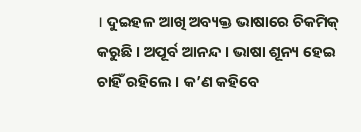। ଦୁଇହଳ ଆଖି ଅବ୍ୟକ୍ତ ଭାଷାରେ ଚିକମିକ୍ କରୁଛି । ଅପୂର୍ବ ଆନନ୍ଦ । ଭାଷା ଶୂନ୍ୟ ହେଇ ଚାହିଁ ରହିଲେ । କ’ଣ କହିବେ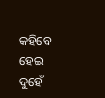କହିବେ ହେଇ ଦୁହେଁ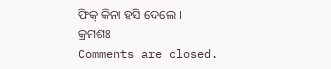ଫିକ୍ କିନା ହସି ଦେଲେ ।
କ୍ରମଶଃ
Comments are closed.